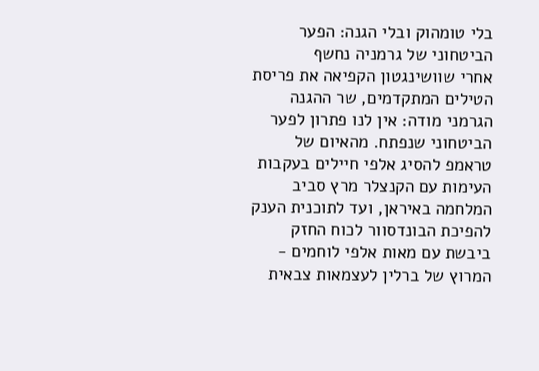בלי טומהוק ובלי הגנה: הפער הביטחוני של גרמניה נחשף
אחרי שוושינגטון הקפיאה את פריסת הטילים המתקדמים, שר ההגנה הגרמני מודה: אין לנו פתרון לפער הביטחוני שנפתח. מהאיום של טראמפ להסיג אלפי חיילים בעקבות העימות עם הקנצלר מרץ סביב המלחמה באיראן, ועד לתוכנית הענק להפיכת הבונדסוור לכוח החזק ביבשת עם מאות אלפי לוחמים - המרוץ של ברלין לעצמאות צבאית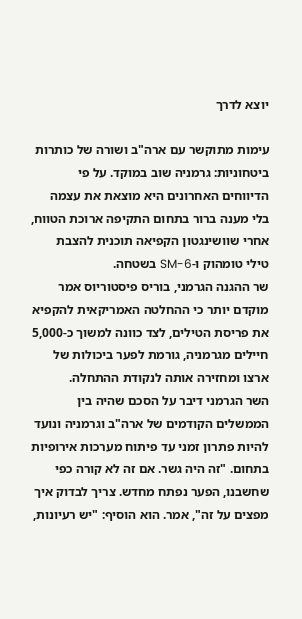יוצא לדרך

עימות מתוקשר עם ארה"ב ושורה של כותרות ביטחוניות: גרמניה שוב במוקד. על פי הדיווחים האחרונים היא מוצאת את עצמה בלי מענה ברור בתחום התקיפה ארוכת הטווח, אחרי שוושינגטון הקפיאה תוכנית להצבת טילי טומהוק ו-SM-6 בשטחה.
שר ההגנה הגרמני, בוריס פיסטוריוס אמר מוקדם יותר כי ההחלטה האמריקאית להקפיא את פריסת הטילים, לצד כוונה למשוך כ-5,000 חיילים מגרמניה, גורמת לפער ביכולות של ארצו ומחזירה אותה לנקודת ההתחלה.
השר הגרמני דיבר על הסכם שהיה בין הממשלים הקודמים של ארה"ב וגרמניה ונועד להיות פתרון זמני עד פיתוח מערכות אירופיות בתחום. "זה היה גשר. אם זה לא קורה כפי שחשבנו, הפער נפתח מחדש. צריך לבדוק איך מפצים על זה", אמר. הוא הוסיף: "יש רעיונות,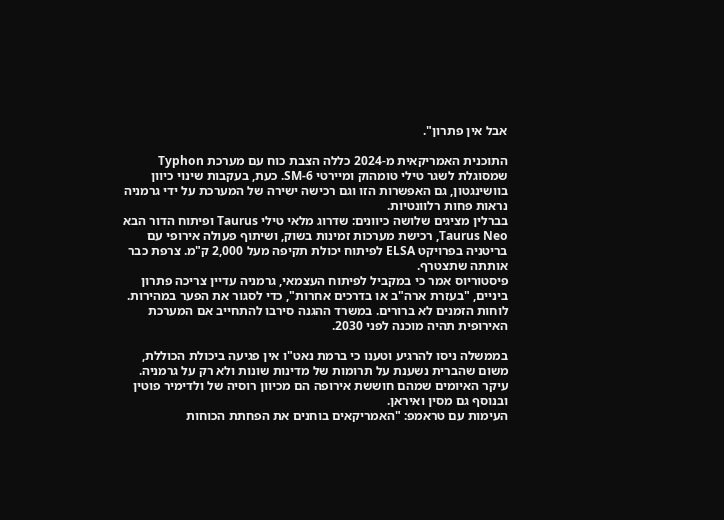אבל אין פתרון".

התוכנית האמריקאית מ-2024 כללה הצבת כוח עם מערכת Typhon שמסוגלת לשגר טילי טומהוק ומיירטי SM-6. כעת, בעקבות שינוי כיוון בוושינגטון, גם האפשרות הזו וגם רכישה ישירה של המערכת על ידי גרמניה נראות פחות רלוונטיות.
בברלין מציגים שלושה כיוונים: שדרוג מלאי טילי Taurus ופיתוח הדור הבא Taurus Neo, רכישת מערכות זמינות בשוק, ושיתוף פעולה אירופי עם בריטניה בפרויקט ELSA לפיתוח יכולת תקיפה מעל 2,000 ק"מ. צרפת כבר אותתה שתצטרף.
פיסטוריוס אמר כי במקביל לפיתוח העצמאי, גרמניה עדיין צריכה פתרון ביניים, "בעזרת ארה"ב או בדרכים אחרות", כדי לסגור את הפער במהירות. לוחות הזמנים לא ברורים. במשרד ההגנה סירבו להתחייב אם המערכת האירופית תהיה מוכנה לפני 2030.

בממשלה ניסו להרגיע וטענו כי ברמת נאט"ו אין פגיעה ביכולת הכוללת, משום שהברית נשענת על תרומות של מדינות שונות ולא רק על גרמניה. עיקר האיומים שמהם חוששת אירופה הם מכיוון רוסיה של ולדימיר פוטין ובנוסף גם מסין ואיראן.
העימות עם טראמפ: "האמריקאים בוחנים את הפחתת הכוחות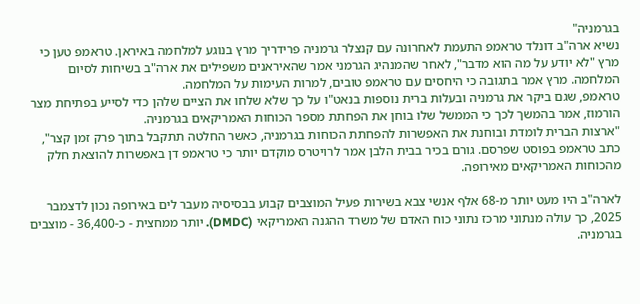בגרמניה"
נשיא ארה"ב דונלד טראמפ התעמת לאחרונה עם קנצלר גרמניה פרידריך מרץ בנוגע למלחמה באיראן. טראמפ טען כי מרץ "לא יודע על מה הוא מדבר", לאחר שהמנהיג הגרמני אמר שהאיראנים משפילים את ארה"ב בשיחות לסיום המלחמה. מרץ אמר בתגובה כי היחסים עם טראמפ טובים, למרות העימות על המלחמה.
טראמפ, שגם ביקר את גרמניה ובעלות ברית נוספות בנאט"ו על כך שלא שלחו את הציים שלהן כדי לסייע בפתיחת מצר הורמוז, אמר בהמשך לכך כי הממשל שלו בוחן את הפחתת מספר הכוחות האמריקאים בגרמניה.
"ארצות הברית לומדת ובוחנת את האפשרות להפחתת הכוחות בגרמניה, כאשר החלטה תתקבל בתוך פרק זמן קצר", כתב טראמפ בפוסט שפרסם. גורם בכיר בבית הלבן אמר לרויטרס מוקדם יותר כי טראמפ דן באפשרות להוצאת חלק מהכוחות האמריקאים מאירופה.

לארה"ב היו מעט יותר מ-68 אלף אנשי צבא בשירות פעיל המוצבים קבוע בבסיסיה מעבר לים באירופה נכון לדצמבר 2025, כך עולה מנתוני מרכז נתוני כוח האדם של משרד ההגנה האמריקאי (DMDC). יותר ממחצית - כ-36,400 - מוצבים בגרמניה.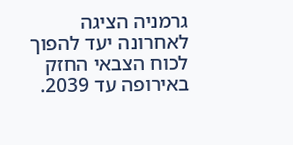גרמניה הציגה לאחרונה יעד להפוך לכוח הצבאי החזק באירופה עד 2039.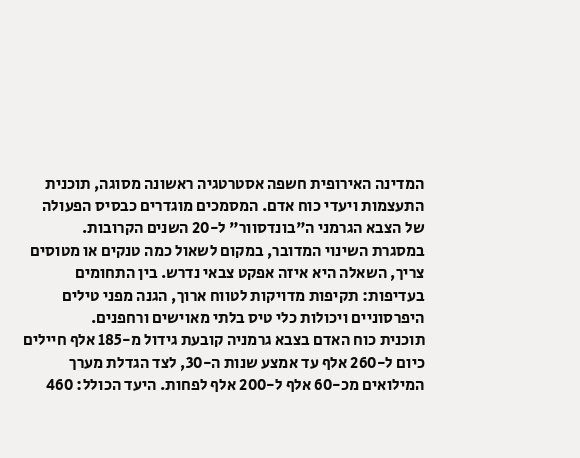המדינה האירופית חשפה אסטרטגיה ראשונה מסוגה, תוכנית התעצמות ויעדי כוח אדם. המסמכים מוגדרים כבסיס הפעולה של הצבא הגרמני ה"בונדסוור" ל-20 השנים הקרובות.
במסגרת השינוי המדובר, במקום לשאול כמה טנקים או מטוסים צריך, השאלה היא איזה אפקט צבאי נדרש. בין התחומים בעדיפות: תקיפות מדויקות לטווח ארוך, הגנה מפני טילים היפרסוניים ויכולות כלי טיס בלתי מאוישים ורחפנים.
תוכנית כוח האדם בצבא גרמניה קובעת גידול מ-185 אלף חיילים כיום ל-260 אלף עד אמצע שנות ה-30, לצד הגדלת מערך המילואים מכ-60 אלף ל-200 אלף לפחות. היעד הכולל: 460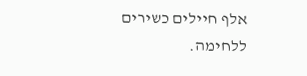אלף חיילים כשירים ללחימה.